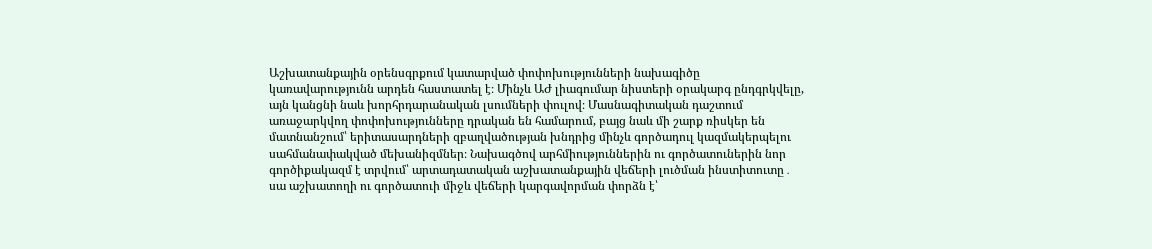Աշխատանքային օրենսգրքում կատարված փոփոխությունների նախագիծը կառավարությունն արդեն հաստատել է։ Մինչև ԱԺ լիագումար նիստերի օրակարգ ընդգրկվելը, այն կանցնի նաև խորհրդարանական լսումների փուլով։ Մասնագիտական դաշտում առաջարկվող փոփոխությունները դրական են համարում, բայց նաև մի շարք ռիսկեր են մատնանշում՝ երիտասարդների զբաղվածության խնդրից մինչև գործադուլ կազմակերպելու սահմանափակված մեխանիզմներ։ Նախագծով արհմիություններին ու գործատուներին նոր գործիքակազմ է տրվում՝ արտադատական աշխատանքային վեճերի լուծման ինստիտուտը․ սա աշխատողի ու գործատուի միջև վեճերի կարգավորման փորձն է՝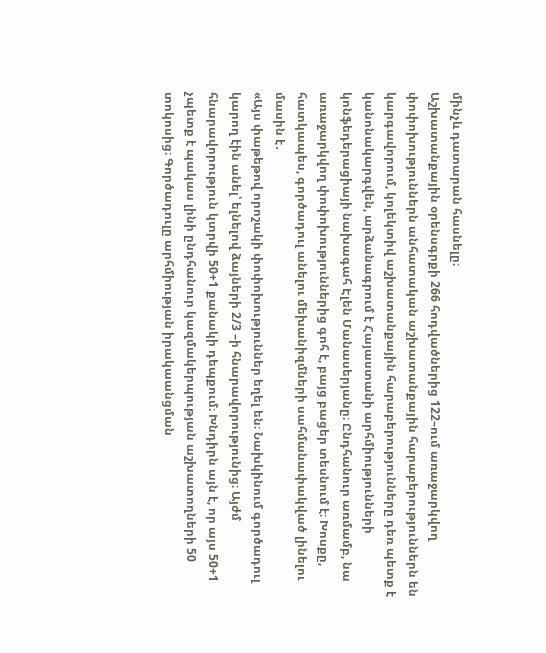մինչև դատարան հասնելը։
Աշխատանքային օրենսգրքի 266 հոդվածներից 122–ում առաջարկվող փոփոխություններն անհատական աշխատանքային հարաբերություններն են կարգավորում, կոլեկտիվ աշխատանքային հարաբերությունները դեռ պետք է կանոնակարգվեն, արձանագրում է Հայաստանի արհմիությունների կոնֆեդերացիայի նախագահ Էլեն Մանասերյանը։ Ընդհանուր առմամբ, նա առաջարկվող փոփոխություններից գոհ է, բայց բացեր տեսնում է։ Խոսքը, հատկապես, գործադուլ անելու մեխանիզմների սահմանափակված լինելու մասին է․
«Այս փաթեթով որոշակի փոփոխություններ եղել են։ Նախկինում գործադուլ կարող էին անել՝ ելնելով ձայների 2/3 –ի հնարավորությունից։ Այժմ հնարավորություն կտրվի 50+1 քանակի դեպքում։ Խնդիրն այն է, որ այս 50+1 չպետք է պակաս լինի ընդհանուր կազմակերպության աշխատողների 50 տոկոսից։ Գործադուլը արհմիության իրակաանցման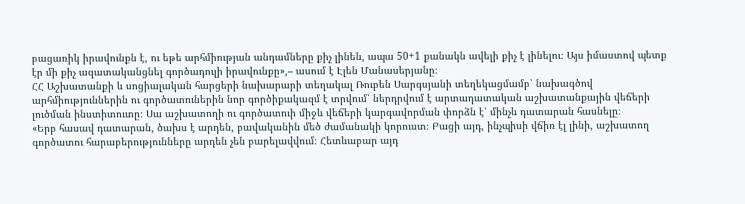բացառիկ իրավունքն է, ու եթե արհմիության անդամները քիչ լինեն, ապա 50+1 քանակն ավելի քիչ է լինելու։ Այս իմաստով պետք էր մի քիչ ազատականցնել գործադուլի իրավունքը»,– ասում է Էլեն Մանասերյանը։
ՀՀ Աշխատանքի և սոցիալական հարցերի նախարարի տեղակալ Ռուբեն Սարգսյանի տեղեկացմամբ՝ նախագծով արհմիություններին ու գործատուներին նոր գործիքակազմ է տրվում՝ ներդրվում է արտադատական աշխատանքային վեճերի լուծման ինստիտուտը։ Սա աշխատողի ու գործատուի միջև վեճերի կարգավորման փորձն է՝ մինչև դատարան հասնելը։
«Երբ հասավ դատարան, ծախս է արդեն, բավականին մեծ ժամանակի կորուստ։ Բացի այդ, ինչպիսի վճիռ էլ լինի, աշխատող գործատու հարաբերությունները արդեն չեն բարելավվում։ Հետևաբար այդ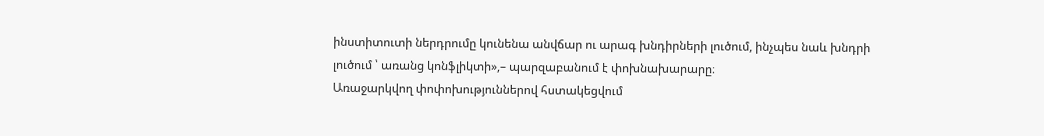ինստիտուտի ներդրումը կունենա անվճար ու արագ խնդիրների լուծում, ինչպես նաև խնդրի լուծում ՝ առանց կոնֆլիկտի»,– պարզաբանում է փոխնախարարը։
Առաջարկվող փոփոխություններով հստակեցվում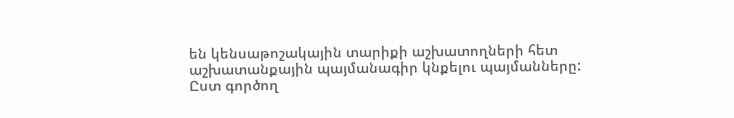են կենսաթոշակային տարիքի աշխատողների հետ աշխատանքային պայմանագիր կնքելու պայմանները: Ըստ գործող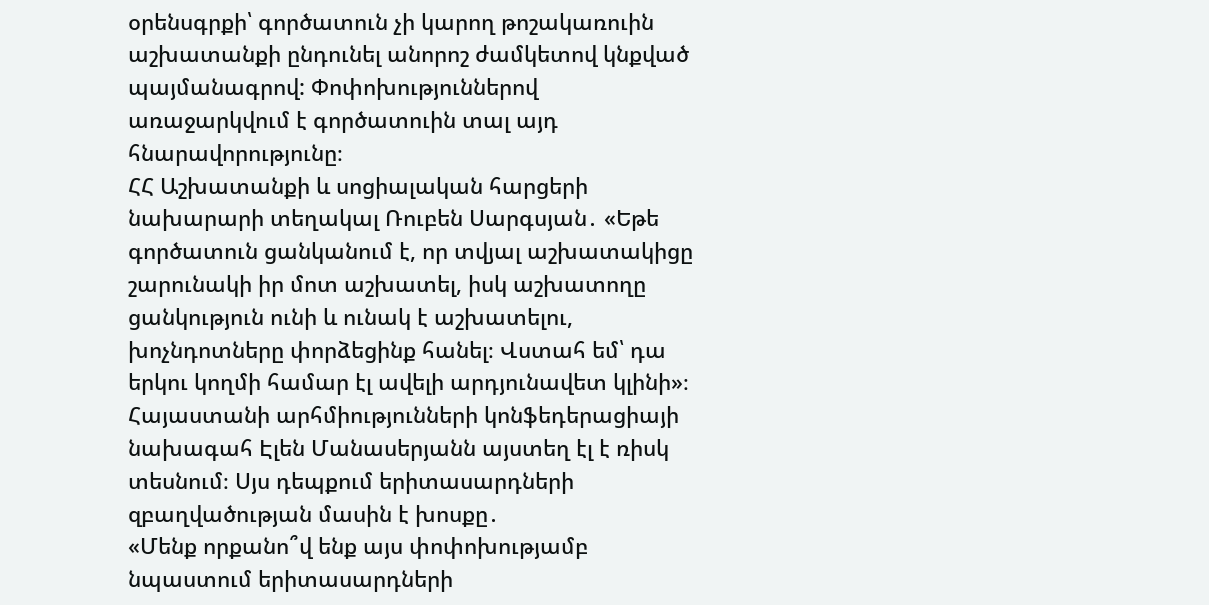օրենսգրքի՝ գործատուն չի կարող թոշակառուին աշխատանքի ընդունել անորոշ ժամկետով կնքված պայմանագրով: Փոփոխություններով առաջարկվում է գործատուին տալ այդ հնարավորությունը։
ՀՀ Աշխատանքի և սոցիալական հարցերի նախարարի տեղակալ Ռուբեն Սարգսյան․ «Եթե գործատուն ցանկանում է, որ տվյալ աշխատակիցը շարունակի իր մոտ աշխատել, իսկ աշխատողը ցանկություն ունի և ունակ է աշխատելու, խոչնդոտները փորձեցինք հանել։ Վստահ եմ՝ դա երկու կողմի համար էլ ավելի արդյունավետ կլինի»։
Հայաստանի արհմիությունների կոնֆեդերացիայի նախագահ Էլեն Մանասերյանն այստեղ էլ է ռիսկ տեսնում։ Սյս դեպքում երիտասարդների զբաղվածության մասին է խոսքը․
«Մենք որքանո՞վ ենք այս փոփոխությամբ նպաստում երիտասարդների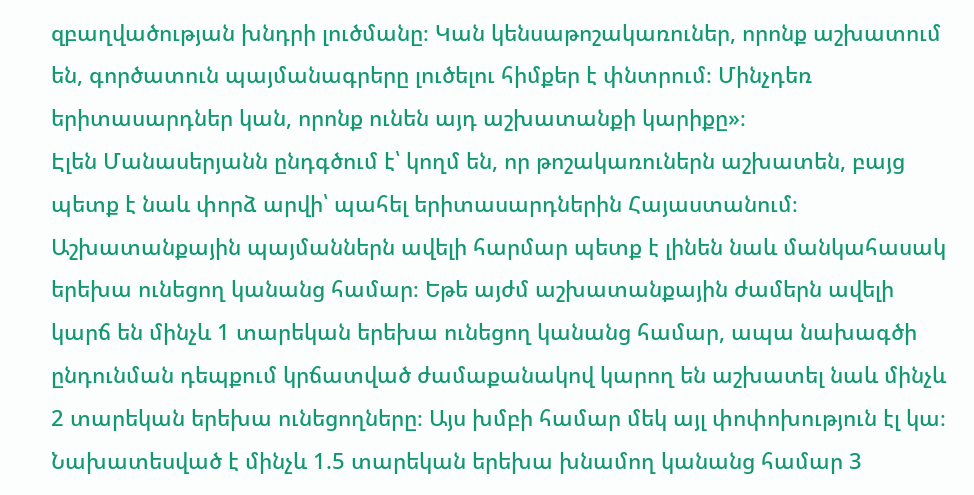զբաղվածության խնդրի լուծմանը։ Կան կենսաթոշակառուներ, որոնք աշխատում են, գործատուն պայմանագրերը լուծելու հիմքեր է փնտրում։ Մինչդեռ երիտասարդներ կան, որոնք ունեն այդ աշխատանքի կարիքը»։
Էլեն Մանասերյանն ընդգծում է՝ կողմ են, որ թոշակառուներն աշխատեն, բայց պետք է նաև փորձ արվի՝ պահել երիտասարդներին Հայաստանում։ Աշխատանքային պայմաններն ավելի հարմար պետք է լինեն նաև մանկահասակ երեխա ունեցող կանանց համար։ Եթե այժմ աշխատանքային ժամերն ավելի կարճ են մինչև 1 տարեկան երեխա ունեցող կանանց համար, ապա նախագծի ընդունման դեպքում կրճատված ժամաքանակով կարող են աշխատել նաև մինչև 2 տարեկան երեխա ունեցողները։ Այս խմբի համար մեկ այլ փոփոխություն էլ կա։
Նախատեսված է մինչև 1.5 տարեկան երեխա խնամող կանանց համար 3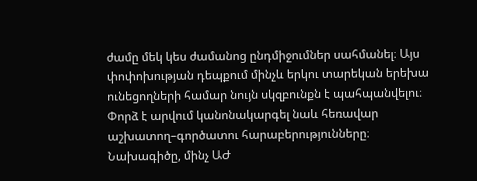ժամը մեկ կես ժամանոց ընդմիջումներ սահմանել։ Այս փոփոխության դեպքում մինչև երկու տարեկան երեխա ունեցողների համար նույն սկզբունքն է պահպանվելու։ Փորձ է արվում կանոնակարգել նաև հեռավար աշխատող–գործատու հարաբերությունները։ Նախագիծը, մինչ ԱԺ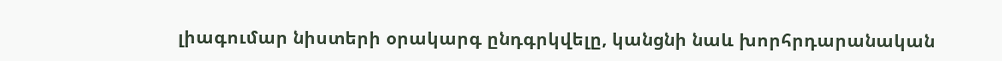լիագումար նիստերի օրակարգ ընդգրկվելը, կանցնի նաև խորհրդարանական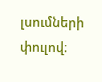լսումների փուլով։